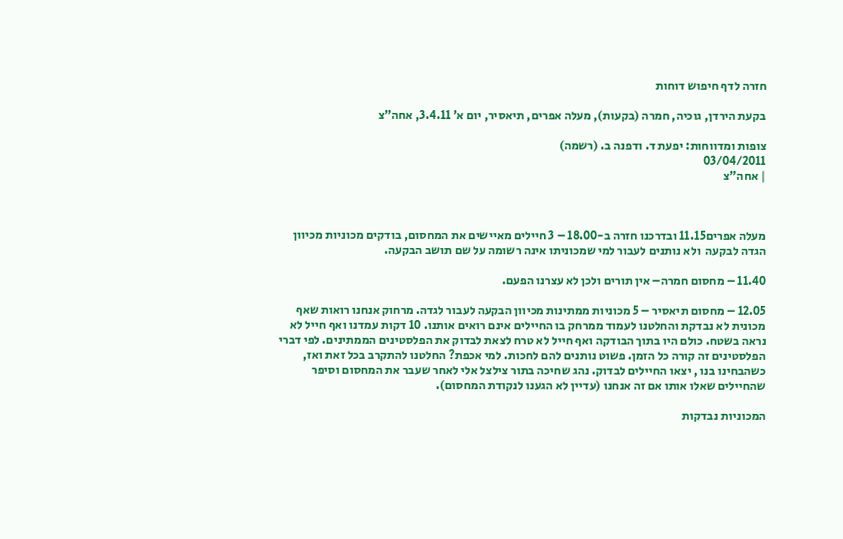חזרה לדף חיפוש דוחות

בקעת הירדן, גוכיה, חמרה (בקעות), מעלה אפרים, תיאסיר, יום א’ 3.4.11, אחה”צ

צופות ומדווחות: יפעת ד. ודפנה ב. (רשמה)
03/04/2011
| אחה"צ



מעלה אפרים11.15 ובדרכנו חזרה ב-18.00 – 3 חיילים מאיישים את המחסום, בודקים מכוניות מכיוון הגדה לבקעה  ולא נותנים לעבור למי שמכוניתו אינה רשומה על שם תושב הבקעה.

11.40 – מחסום חמרה– אין תורים ולכן לא עצרנו הפעם.

12.05 – מחסום תיאסיר – 5 מכוניות ממתינות מכיוון הבקעה לעבור לגדה. מרחוק אנחנו רואות שאף מכונית לא נבדקת והחלטנו לעמוד ממרחק בו החיילים אינם רואים אותנו. 10 דקות עמדנו ואף חייל לא נראה בשטח. כולם היו בתוך הבודקה ואף חייל לא טרח לצאת לבדוק את הפלסטינים הממתינים. לפי דברי הפלסטינים זה קורה כל הזמן. פשוט נותנים להם לחכות. למי אכפת? החלטנו להתקרב בכל זאת ואז, כשהבחינו בנו , יצאו החיילים לבדוק. נהג שחיכה בתור צילצל אלי לאחר שעבר את המחסום וסיפר שהחיילים שאלו אותו אם זה אנחנו (עדיין לא הגענו לנקודת המחסום).

המכוניות נבדקות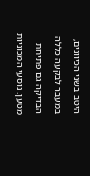היטב בשני הכיוונים, במעבר לבקעה כללה הבדיקה גם פתיחת מטען. נוסעי המכוניות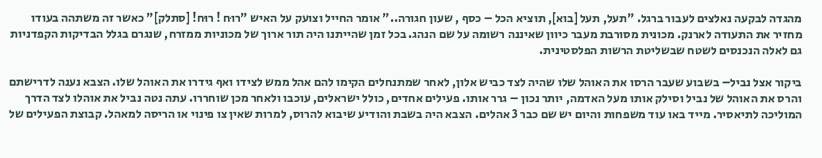מהגדה לבקעה נאלצים לעבור ברגל. "תעל, תעל [בוא], תוציא הכל – כסף , שעון חגורה.." אומר החייל וצועק על האיש "רוּח ! רוּח! [סתלק]" כאשר זה משתהה בעודו מחזיר את התעודה לארנק. מכונית מסורבת מעבר כיוון שאיננה רשומה על שם הנהג. בכל זמן שהייתנו היה תור ארוך של מכוניות ממזרח, שנגרם בגלל הבדיקות הקפדניות גם לאלה הנכנסים לשטח שבשליטת הרשות הפלסטינית.

ביקור אצל נביל– בשבוע שעבר הרסו את האוהל שלו שהיה לצד כביש אלון, לאחר שמתנחלים הקימו להם אהל ממש לצידו ואף גידרו את האוהל שלו. הצבא נענה לדרישתם והרס את האוהל של נביל וסילק אותו מעל האדמה, יותר נכון – גרר אותו. פעילים אחדים, כולל ישראלים, עוכבו ולאחר מכן שוחררו. עתה נטה נביל את אוהלו לצד הדרך המוליכה לתיאסיר. מייד באו עוד משפחות והיום יש שם כבר 3 אהלים. הצבא היה בשבת והודיע שיבוא להרוס, למרות שאין צו פינוי או הריסה למאהל. קבוצת הפעילים של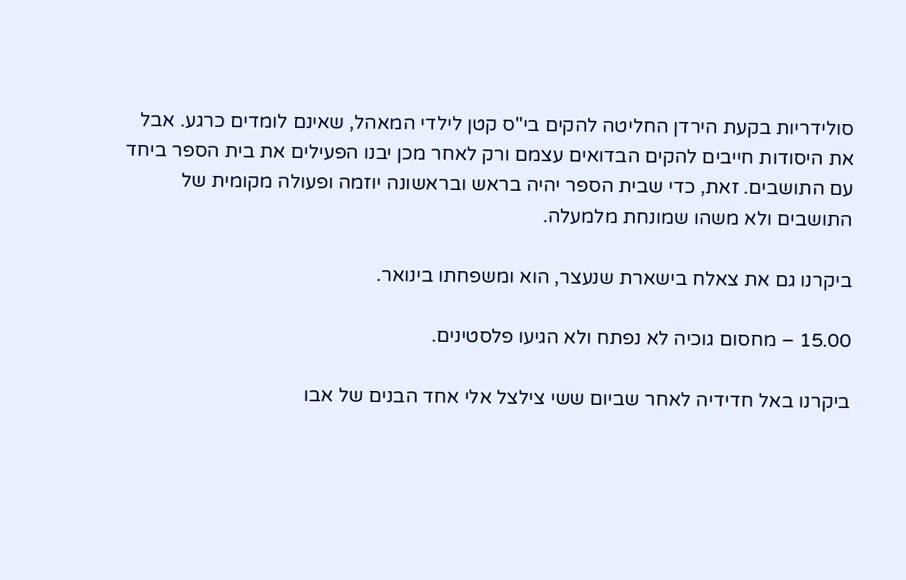סולידריות בקעת הירדן החליטה להקים בי"ס קטן לילדי המאהל, שאינם לומדים כרגע. אבל את היסודות חייבים להקים הבדואים עצמם ורק לאחר מכן יבנו הפעילים את בית הספר ביחד עם התושבים. זאת, כדי שבית הספר יהיה בראש ובראשונה יוזמה ופעולה מקומית של התושבים ולא משהו שמונחת מלמעלה.

ביקרנו גם את צאלח בישארת שנעצר, הוא ומשפחתו בינואר.

15.00 – מחסום גוכיה לא נפתח ולא הגיעו פלסטינים.

ביקרנו באל חדידיה לאחר שביום ששי צילצל אלי אחד הבנים של אבו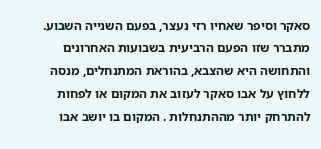סאקר וסיפר שאחיו רזי נעצר, בפעם השנייה השבוע. מתברר שזו הפעם הרביעית בשבועות האחרונים והתחושה היא שהצבא, בהוראת המתנחלים, מנסה ללחוץ על אבו סאקר לעזוב את המקום או לפחות להתרחק יותר מההתנחלות . המקום בו יושב אבו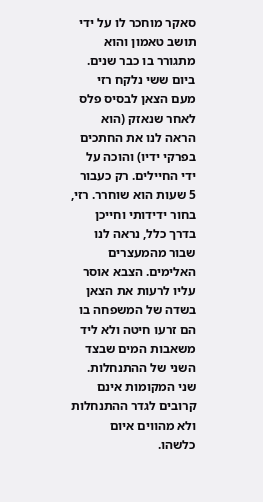סאקר מוחכר לו על ידי תושב טאמון והוא מתגורר בו כבר שנים. ביום ששי נלקח רזי מעם הצאן לבסיס פלס לאחר שנאזק (הוא הראה לנו את החתכים בפרקי ידיו) והוכה על ידי החיילים. רק כעבור 5 שעות הוא שוחרר. רזי, בחור ידידותי וחייכן בדרך כלל, נראה לנו שבור מהמעצרים האלימים. הצבא אוסר עליו לרעות את הצאן בשדה של המשפחה בו הם זרעו חיטה ולא ליד משאבות המים שבצד השני של ההתנחלות. שני המקומות אינם קרובים לגדר ההתנחלות ולא מהווים איום כלשהו.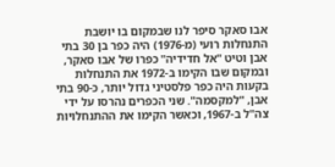אבו סאקר סיפר לנו שבמקום בו יושבת התנחלות רועי (מ-1976) היה כפר בן 30 בתי אבן וטיט "אל חדידיה" כפרו של אבו סאקר, ובמקום שבו הקימו ב-1972 את התנחלות בקעות היה כפר פלסטיני גדול יותר, כ-90 בתי אבן, "למקסמה". שני הכפרים נהרסו על ידי צה"ל ב-1967, וכאשר הקימו את ההתנחלויות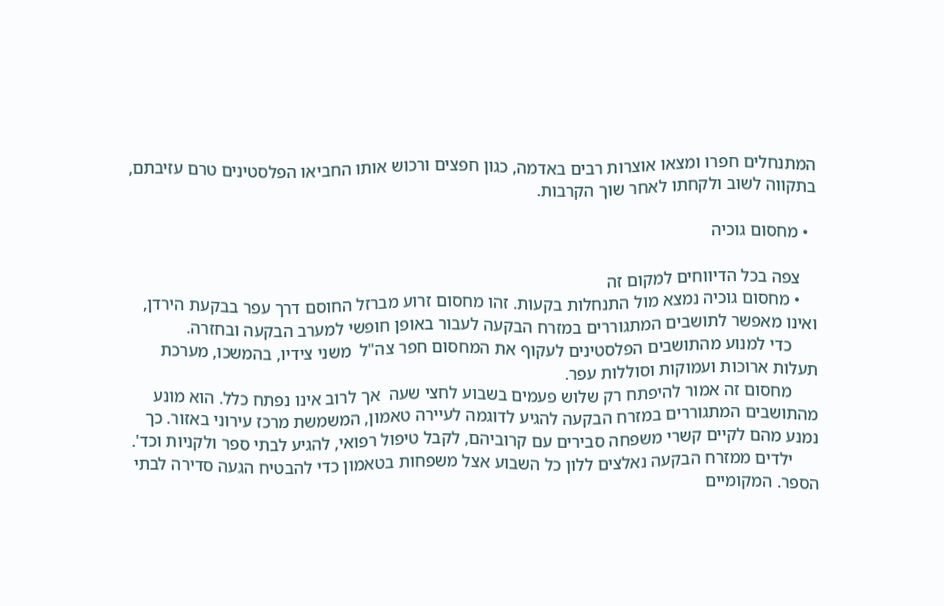המתנחלים חפרו ומצאו אוצרות רבים באדמה, כגון חפצים ורכוש אותו החביאו הפלסטינים טרם עזיבתם, בתקווה לשוב ולקחתו לאחר שוך הקרבות.

  • מחסום גוכיה

    צפה בכל הדיווחים למקום זה
    • מחסום גוכיה נמצא מול התנחלות בקעות. זהו מחסום זרוע מברזל החוסם דרך עפר בבקעת הירדן, ואינו מאפשר לתושבים המתגוררים במזרח הבקעה לעבור באופן חופשי למערב הבקעה ובחזרה.
      כדי למנוע מהתושבים הפלסטינים לעקוף את המחסום חפר צה"ל  משני צידיו, בהמשכו, מערכת תעלות ארוכות ועמוקות וסוללות עפר.
      מחסום זה אמור להיפתח רק שלוש פעמים בשבוע לחצי שעה  אך לרוב אינו נפתח כלל. הוא מונע מהתושבים המתגוררים במזרח הבקעה להגיע לדוגמה לעיירה טאמון, המשמשת מרכז עירוני באזור. כך נמנע מהם לקיים קשרי משפחה סבירים עם קרוביהם, לקבל טיפול רפואי, להגיע לבתי ספר ולקניות וכד'.
      ילדים ממזרח הבקעה נאלצים ללון כל השבוע אצל משפחות בטאמון כדי להבטיח הגעה סדירה לבתי הספר. המקומיים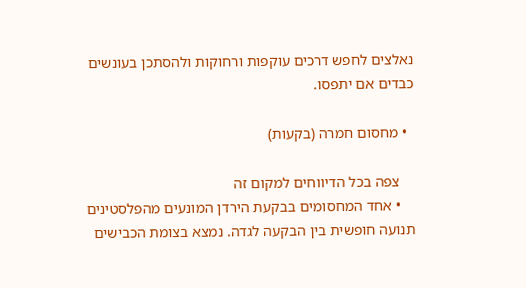נאלצים לחפש דרכים עוקפות ורחוקות ולהסתכן בעונשים כבדים אם יתפסו.

  • מחסום חמרה (בקעות)

    צפה בכל הדיווחים למקום זה
    • אחד המחסומים בבקעת הירדן המונעים מהפלסטינים תנועה חופשית בין הבקעה לגדה. נמצא בצומת הכבישים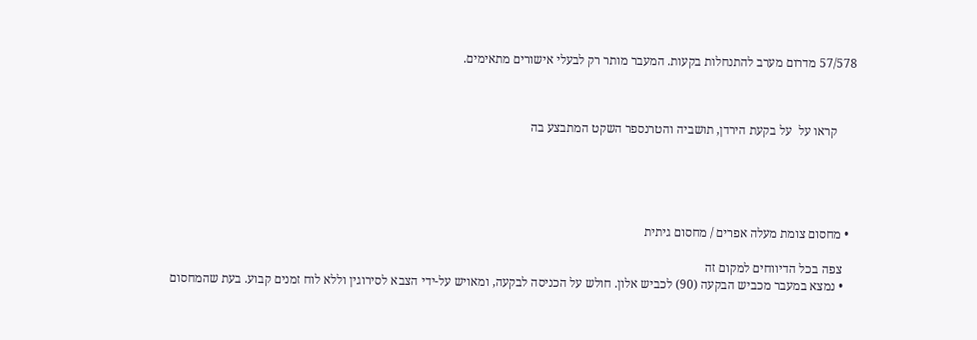57/578 מדרום מערב להתנחלות בקעות. המעבר מותר רק לבעלי אישורים מתאימים.



      קראו על  על בקעת הירדן, תושביה והטרנספר השקט המתבצע בה





  • מחסום צומת מעלה אפרים / מחסום גיתית

    צפה בכל הדיווחים למקום זה
    • נמצא במעבר מכביש הבקעה (90) לכביש אלון. חולש על הכניסה לבקעה, ומאויש על-ידי הצבא לסירוגין וללא לוח זמנים קבוע. בעת שהמחסום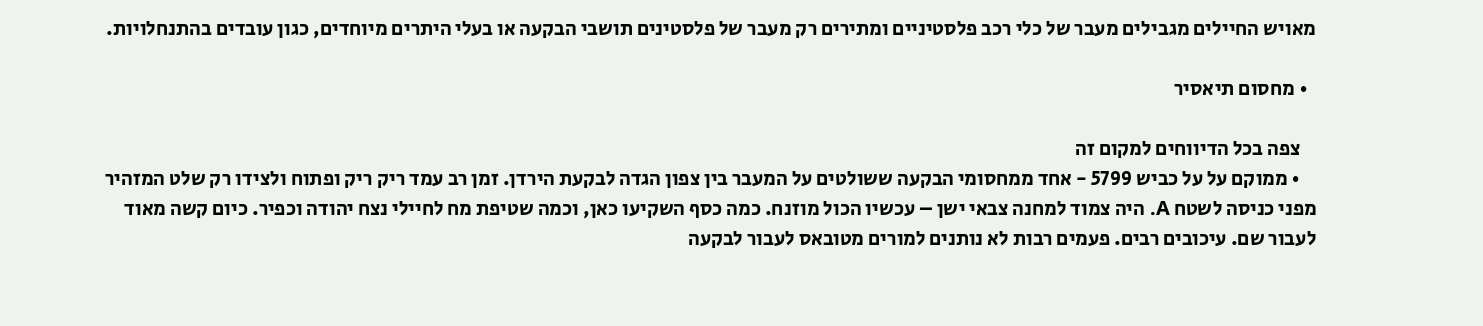מאויש החיילים מגבילים מעבר של כלי רכב פלסטיניים ומתירים רק מעבר של פלסטינים תושבי הבקעה או בעלי היתרים מיוחדים, כגון עובדים בהתנחלויות.

  • מחסום תיאסיר

    צפה בכל הדיווחים למקום זה
    • ממוקם על על כביש 5799 - אחד ממחסומי הבקעה ששולטים על המעבר בין צפון הגדה לבקעת הירדן. זמן רב עמד ריק ריק ופתוח ולצידו רק שלט המזהיר מפני כניסה לשטח A. היה צמוד למחנה צבאי ישן – עכשיו הכול מוזנח. כמה כסף השקיעו כאן, וכמה שטיפת מח לחיילי נצח יהודה וכפיר. כיום קשה מאוד לעבור שם. עיכובים רבים. פעמים רבות לא נותנים למורים מטובאס לעבור לבקעה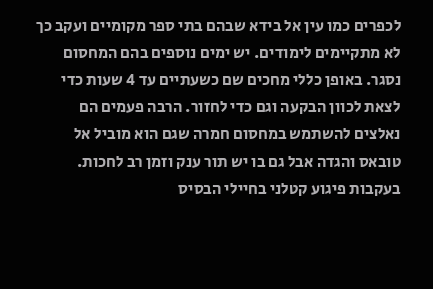לכפרים כמו עין אל בידא שבהם בתי ספר מקומיים ועקב כך לא מתקיימים לימודים. יש ימים נוספים בהם המחסום נסגר. באופן כללי מחכים שם כשעתיים עד 4 שעות כדי לצאת לכוון הבקעה וגם כדי לחזור. הרבה פעמים הם נאלצים להשתמש במחסום חמרה שגם הוא מוביל אל טובאס והגדה אבל גם בו יש תור ענק וזמן רב לחכות. בעקבות פיגוע קטלני בחיילי הבסיס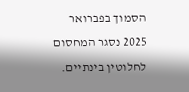הסמוך בפברואר 2025 נסגר המחסום לחלוטין בינתיים.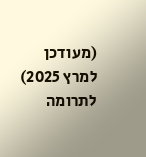(מעודכן למרץ 2025)
לתרומה